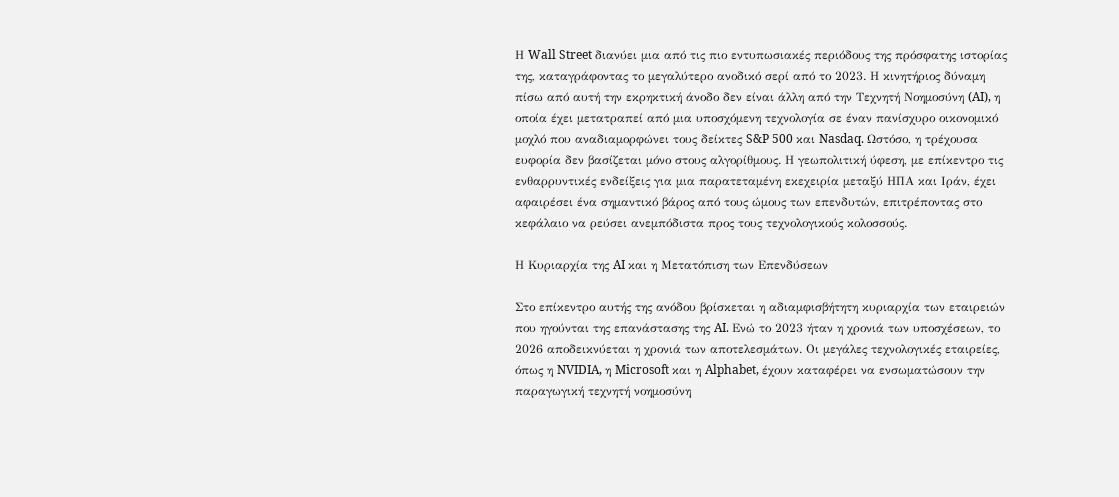Η Wall Street διανύει μια από τις πιο εντυπωσιακές περιόδους της πρόσφατης ιστορίας της, καταγράφοντας το μεγαλύτερο ανοδικό σερί από το 2023. Η κινητήριος δύναμη πίσω από αυτή την εκρηκτική άνοδο δεν είναι άλλη από την Τεχνητή Νοημοσύνη (AI), η οποία έχει μετατραπεί από μια υποσχόμενη τεχνολογία σε έναν πανίσχυρο οικονομικό μοχλό που αναδιαμορφώνει τους δείκτες S&P 500 και Nasdaq. Ωστόσο, η τρέχουσα ευφορία δεν βασίζεται μόνο στους αλγορίθμους. Η γεωπολιτική ύφεση, με επίκεντρο τις ενθαρρυντικές ενδείξεις για μια παρατεταμένη εκεχειρία μεταξύ ΗΠΑ και Ιράν, έχει αφαιρέσει ένα σημαντικό βάρος από τους ώμους των επενδυτών, επιτρέποντας στο κεφάλαιο να ρεύσει ανεμπόδιστα προς τους τεχνολογικούς κολοσσούς.

Η Κυριαρχία της AI και η Μετατόπιση των Επενδύσεων

Στο επίκεντρο αυτής της ανόδου βρίσκεται η αδιαμφισβήτητη κυριαρχία των εταιρειών που ηγούνται της επανάστασης της AI. Ενώ το 2023 ήταν η χρονιά των υποσχέσεων, το 2026 αποδεικνύεται η χρονιά των αποτελεσμάτων. Οι μεγάλες τεχνολογικές εταιρείες, όπως η NVIDIA, η Microsoft και η Alphabet, έχουν καταφέρει να ενσωματώσουν την παραγωγική τεχνητή νοημοσύνη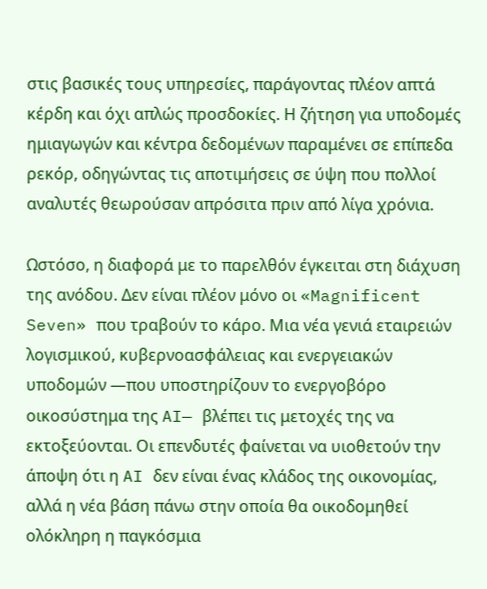στις βασικές τους υπηρεσίες, παράγοντας πλέον απτά κέρδη και όχι απλώς προσδοκίες. Η ζήτηση για υποδομές ημιαγωγών και κέντρα δεδομένων παραμένει σε επίπεδα ρεκόρ, οδηγώντας τις αποτιμήσεις σε ύψη που πολλοί αναλυτές θεωρούσαν απρόσιτα πριν από λίγα χρόνια.

Ωστόσο, η διαφορά με το παρελθόν έγκειται στη διάχυση της ανόδου. Δεν είναι πλέον μόνο οι «Magnificent Seven» που τραβούν το κάρο. Μια νέα γενιά εταιρειών λογισμικού, κυβερνοασφάλειας και ενεργειακών υποδομών —που υποστηρίζουν το ενεργοβόρο οικοσύστημα της AI— βλέπει τις μετοχές της να εκτοξεύονται. Οι επενδυτές φαίνεται να υιοθετούν την άποψη ότι η AI δεν είναι ένας κλάδος της οικονομίας, αλλά η νέα βάση πάνω στην οποία θα οικοδομηθεί ολόκληρη η παγκόσμια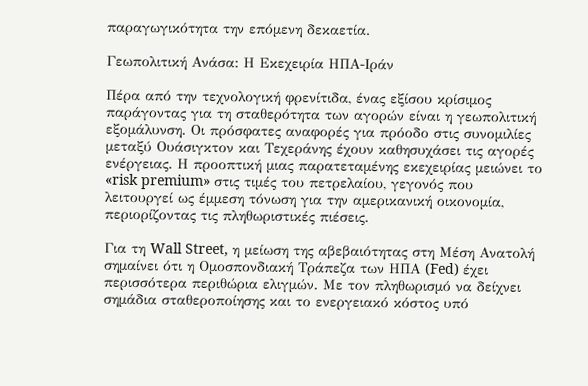παραγωγικότητα την επόμενη δεκαετία.

Γεωπολιτική Ανάσα: Η Εκεχειρία ΗΠΑ-Ιράν

Πέρα από την τεχνολογική φρενίτιδα, ένας εξίσου κρίσιμος παράγοντας για τη σταθερότητα των αγορών είναι η γεωπολιτική εξομάλυνση. Οι πρόσφατες αναφορές για πρόοδο στις συνομιλίες μεταξύ Ουάσιγκτον και Τεχεράνης έχουν καθησυχάσει τις αγορές ενέργειας. Η προοπτική μιας παρατεταμένης εκεχειρίας μειώνει το «risk premium» στις τιμές του πετρελαίου, γεγονός που λειτουργεί ως έμμεση τόνωση για την αμερικανική οικονομία, περιορίζοντας τις πληθωριστικές πιέσεις.

Για τη Wall Street, η μείωση της αβεβαιότητας στη Μέση Ανατολή σημαίνει ότι η Ομοσπονδιακή Τράπεζα των ΗΠΑ (Fed) έχει περισσότερα περιθώρια ελιγμών. Με τον πληθωρισμό να δείχνει σημάδια σταθεροποίησης και το ενεργειακό κόστος υπό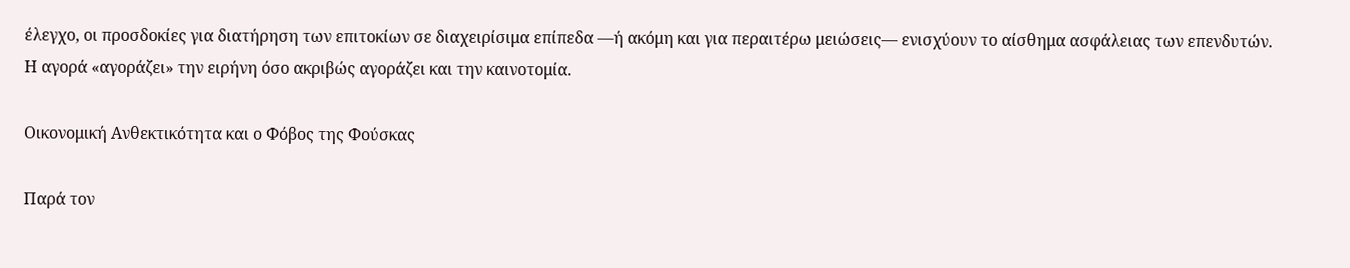έλεγχο, οι προσδοκίες για διατήρηση των επιτοκίων σε διαχειρίσιμα επίπεδα —ή ακόμη και για περαιτέρω μειώσεις— ενισχύουν το αίσθημα ασφάλειας των επενδυτών. Η αγορά «αγοράζει» την ειρήνη όσο ακριβώς αγοράζει και την καινοτομία.

Οικονομική Ανθεκτικότητα και ο Φόβος της Φούσκας

Παρά τον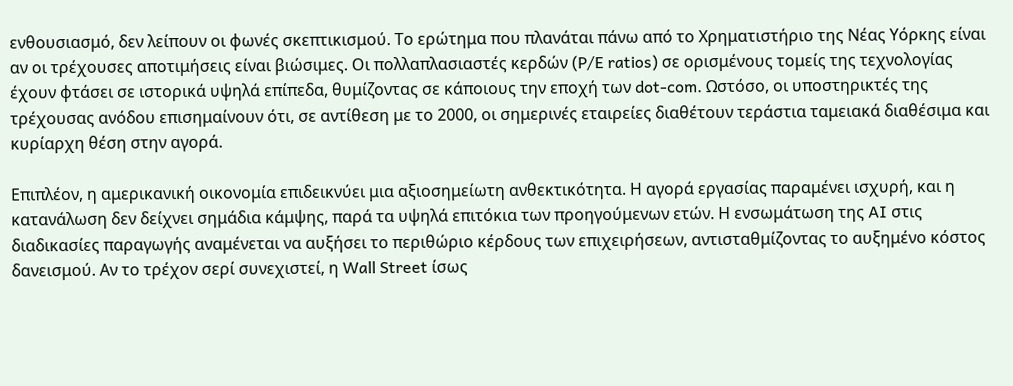ενθουσιασμό, δεν λείπουν οι φωνές σκεπτικισμού. Το ερώτημα που πλανάται πάνω από το Χρηματιστήριο της Νέας Υόρκης είναι αν οι τρέχουσες αποτιμήσεις είναι βιώσιμες. Οι πολλαπλασιαστές κερδών (P/E ratios) σε ορισμένους τομείς της τεχνολογίας έχουν φτάσει σε ιστορικά υψηλά επίπεδα, θυμίζοντας σε κάποιους την εποχή των dot-com. Ωστόσο, οι υποστηρικτές της τρέχουσας ανόδου επισημαίνουν ότι, σε αντίθεση με το 2000, οι σημερινές εταιρείες διαθέτουν τεράστια ταμειακά διαθέσιμα και κυρίαρχη θέση στην αγορά.

Επιπλέον, η αμερικανική οικονομία επιδεικνύει μια αξιοσημείωτη ανθεκτικότητα. Η αγορά εργασίας παραμένει ισχυρή, και η κατανάλωση δεν δείχνει σημάδια κάμψης, παρά τα υψηλά επιτόκια των προηγούμενων ετών. Η ενσωμάτωση της AI στις διαδικασίες παραγωγής αναμένεται να αυξήσει το περιθώριο κέρδους των επιχειρήσεων, αντισταθμίζοντας το αυξημένο κόστος δανεισμού. Αν το τρέχον σερί συνεχιστεί, η Wall Street ίσως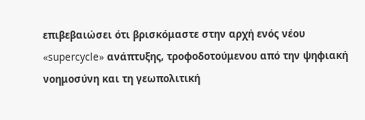επιβεβαιώσει ότι βρισκόμαστε στην αρχή ενός νέου «supercycle» ανάπτυξης, τροφοδοτούμενου από την ψηφιακή νοημοσύνη και τη γεωπολιτική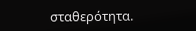σταθερότητα.